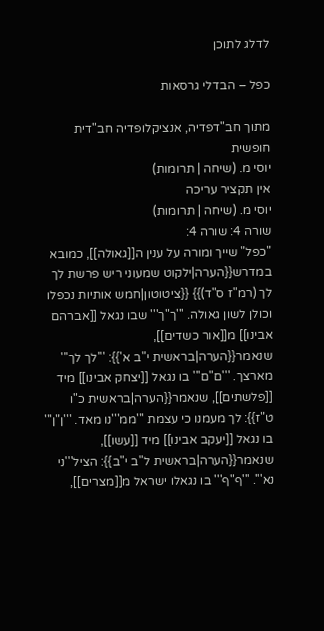לדלג לתוכן

כפל – הבדלי גרסאות

מתוך חב"דפדיה, אנציקלופדיה חב"דית חופשית
יוסי מ. (שיחה | תרומות)
אין תקציר עריכה
יוסי מ. (שיחה | תרומות)
שורה 4: שורה 4:
"כפל" שייך ומורה על ענין ה[[גאולה]], כמובא במדרש{{הערה|ילקוט שמעוני ריש פרשת לך לך (רמ"ז ס"ד)}} {{ציטוטון|חמש אותיות נכפלו וכולן לשון גאולה. '''ך"ך''' שבו נגאל [[אברהם אבינו]] מ[[אור כשדים]], שנאמר{{הערה|בראשית י"ב א'}}: '''לך לך''' מארצך. '''ם"ם''' בו נגאל [[יצחק אבינו]] מיד [[פלשתים]], שנאמר{{הערה|בראשית כ"ו ט"ז}}: לך מעמנו כי עצמת '''ממ'''נו מאד. '''ן"ן''' בו נגאל [[יעקב אבינו]] מיד [[עשו]], שנאמר{{הערה|בראשית ל"ב י"ב}}: הציל'''ני נא'''. '''ף"ף''' בו נגאלו ישראל מ[[מצרים]],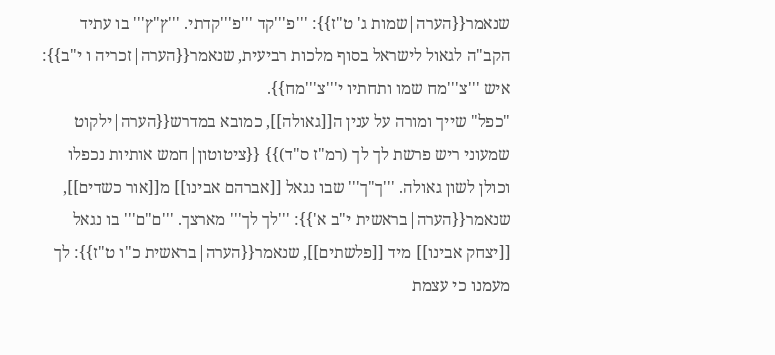שנאמר{{הערה|שמות ג' ט"ז}}: '''פ'''קד '''פ'''קדתי. '''ץ"ץ''' בו עתיד הקב"ה לגאול לישראל בסוף מלכות רביעית, שנאמר{{הערה|זכריה ו י"ב}}: איש '''צ'''מח שמו ותחתיו י'''צ'''מח}}.
"כפל" שייך ומורה על ענין ה[[גאולה]], כמובא במדרש{{הערה|ילקוט שמעוני ריש פרשת לך לך (רמ"ז ס"ד)}} {{ציטוטון|חמש אותיות נכפלו וכולן לשון גאולה. '''ך"ך''' שבו נגאל [[אברהם אבינו]] מ[[אור כשדים]], שנאמר{{הערה|בראשית י"ב א'}}: '''לך לך''' מארצך. '''ם"ם''' בו נגאל [[יצחק אבינו]] מיד [[פלשתים]], שנאמר{{הערה|בראשית כ"ו ט"ז}}: לך מעמנו כי עצמת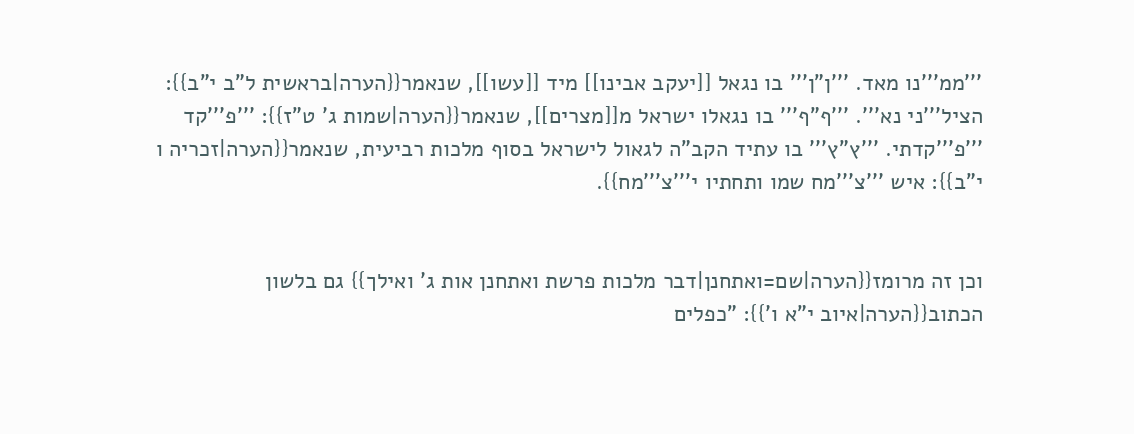'''ממ'''נו מאד. '''ן"ן''' בו נגאל [[יעקב אבינו]] מיד [[עשו]], שנאמר{{הערה|בראשית ל"ב י"ב}}: הציל'''ני נא'''. '''ף"ף''' בו נגאלו ישראל מ[[מצרים]], שנאמר{{הערה|שמות ג' ט"ז}}: '''פ'''קד '''פ'''קדתי. '''ץ"ץ''' בו עתיד הקב"ה לגאול לישראל בסוף מלכות רביעית, שנאמר{{הערה|זכריה ו י"ב}}: איש '''צ'''מח שמו ותחתיו י'''צ'''מח}}.


וכן זה מרומז{{הערה|שם=ואתחנן|דבר מלכות פרשת ואתחנן אות ג' ואילך}} גם בלשון הכתוב{{הערה|איוב י"א ו'}}: "כפלים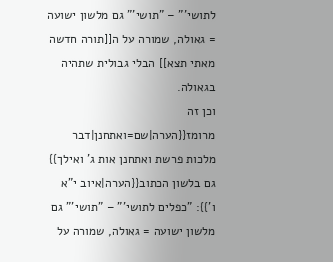לתושי'" – "תושי'" גם מלשון ישועה = גאולה, שמורה על ה[[תורה חדשה מאתי תצא]] הבלי גבולית שתהיה בגאולה.
וכן זה מרומז{{הערה|שם=ואתחנן|דבר מלכות פרשת ואתחנן אות ג' ואילך}} גם בלשון הכתוב{{הערה|איוב י"א ו'}}: "כפלים לתושי'" – "תושי'" גם מלשון ישועה = גאולה, שמורה על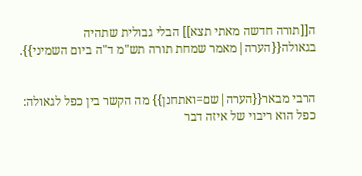ה[[תורה חדשה מאתי תצא]] הבלי גבולית שתהיה בגאולה{{הערה|מאמר שמחת תורה תש"מ ד"ה ביום השמיני}}.


הרבי מבאר{{הערה|שם=ואתחנן}} מה הקשר בין כפל לגאולה: כפל הוא ריבוי של איזה דבר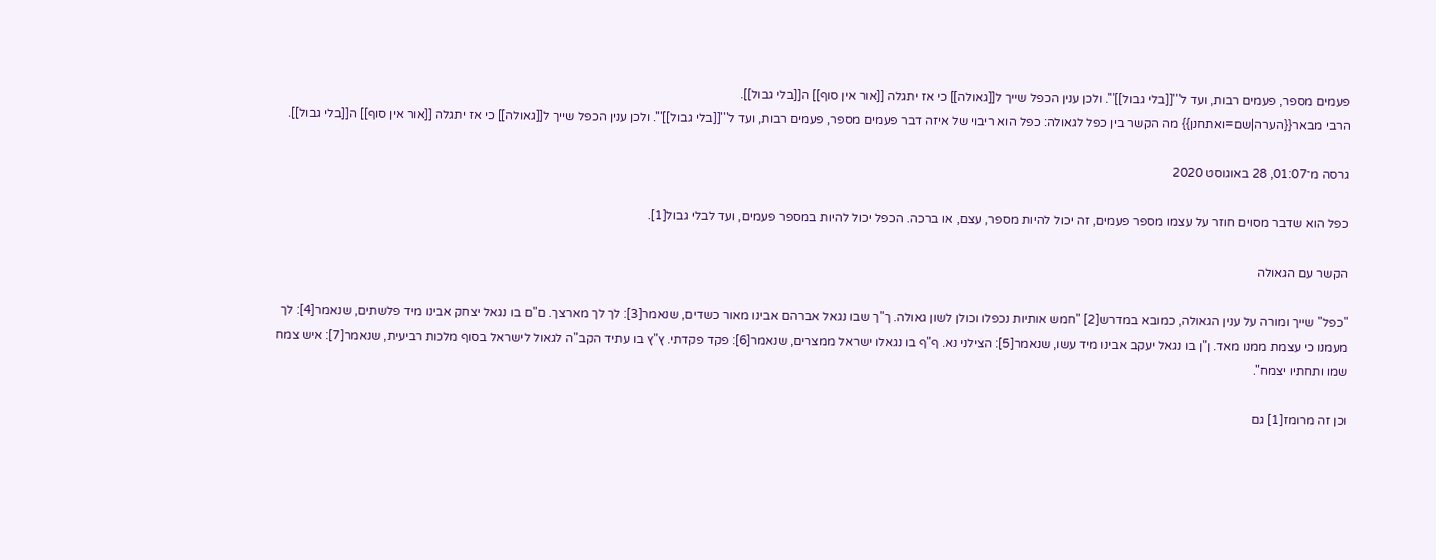פעמים מספר, פעמים רבות, ועד ל'''[[בלי גבול]]'''. ולכן ענין הכפל שייך ל[[גאולה]] כי אז יתגלה [[אור אין סוף]] ה[[בלי גבול]].
הרבי מבאר{{הערה|שם=ואתחנן}} מה הקשר בין כפל לגאולה: כפל הוא ריבוי של איזה דבר פעמים מספר, פעמים רבות, ועד ל'''[[בלי גבול]]'''. ולכן ענין הכפל שייך ל[[גאולה]] כי אז יתגלה [[אור אין סוף]] ה[[בלי גבול]].

גרסה מ־01:07, 28 באוגוסט 2020

כפל הוא שדבר מסוים חוזר על עצמו מספר פעמים, זה יכול להיות מספר, עצם, או ברכה. הכפל יכול להיות במספר פעמים, ועד לבלי גבול[1].

הקשר עם הגאולה

"כפל" שייך ומורה על ענין הגאולה, כמובא במדרש[2] "חמש אותיות נכפלו וכולן לשון גאולה. ך"ך שבו נגאל אברהם אבינו מאור כשדים, שנאמר[3]: לך לך מארצך. ם"ם בו נגאל יצחק אבינו מיד פלשתים, שנאמר[4]: לך מעמנו כי עצמת ממנו מאד. ן"ן בו נגאל יעקב אבינו מיד עשו, שנאמר[5]: הצילני נא. ף"ף בו נגאלו ישראל ממצרים, שנאמר[6]: פקד פקדתי. ץ"ץ בו עתיד הקב"ה לגאול לישראל בסוף מלכות רביעית, שנאמר[7]: איש צמח שמו ותחתיו יצמח".

וכן זה מרומז[1] גם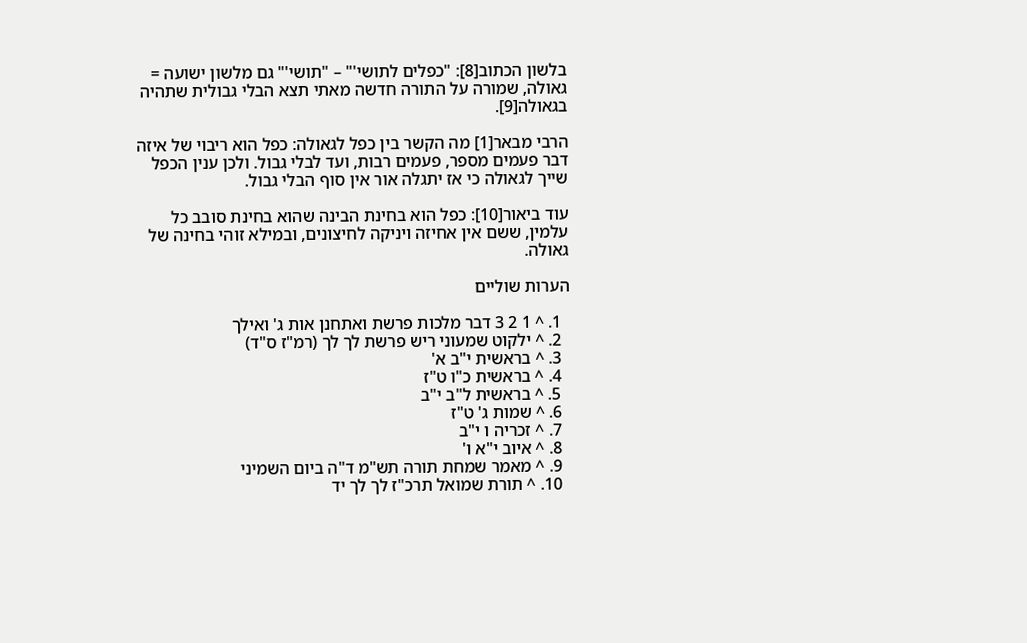בלשון הכתוב[8]: "כפלים לתושי'" – "תושי'" גם מלשון ישועה = גאולה, שמורה על התורה חדשה מאתי תצא הבלי גבולית שתהיה בגאולה[9].

הרבי מבאר[1] מה הקשר בין כפל לגאולה: כפל הוא ריבוי של איזה דבר פעמים מספר, פעמים רבות, ועד לבלי גבול. ולכן ענין הכפל שייך לגאולה כי אז יתגלה אור אין סוף הבלי גבול.

עוד ביאור[10]: כפל הוא בחינת הבינה שהוא בחינת סובב כל עלמין, ששם אין אחיזה ויניקה לחיצונים, ובמילא זוהי בחינה של גאולה.

הערות שוליים

  1. ^ 1 2 3 דבר מלכות פרשת ואתחנן אות ג' ואילך
  2. ^ ילקוט שמעוני ריש פרשת לך לך (רמ"ז ס"ד)
  3. ^ בראשית י"ב א'
  4. ^ בראשית כ"ו ט"ז
  5. ^ בראשית ל"ב י"ב
  6. ^ שמות ג' ט"ז
  7. ^ זכריה ו י"ב
  8. ^ איוב י"א ו'
  9. ^ מאמר שמחת תורה תש"מ ד"ה ביום השמיני
  10. ^ תורת שמואל תרכ"ז לך לך יד